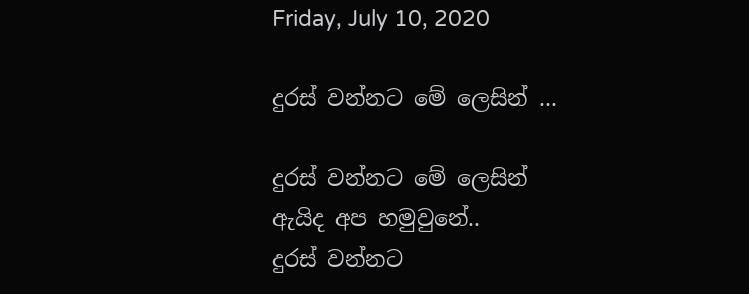Friday, July 10, 2020

දුරස් වන්නට මේ ලෙසින් ...

දුරස් වන්නට මේ ලෙසින්
ඇයිද අප හමුවුනේ..
දුරස් වන්නට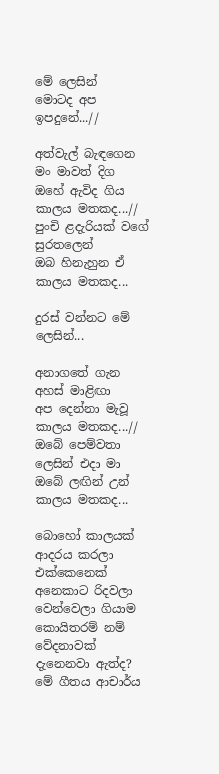මේ ලෙසින්
මොටද අප ඉපදුනේ...//

අත්වැල් බැඳගෙන මං මාවත් දිග
ඔහේ ඇවිද ගිය කාලය මතකද...//
පුංචි ළදැරියක් වගේ සුරතලෙන්
ඔබ හිනැහුන ඒ කාලය මතකද...

දුරස් වන්නට මේ ලෙසින්...

අනාගතේ ගැන අහස් මාළිඟා
අප දෙන්නා මැවූ කාලය මතකද...//
ඔබේ පෙම්වතා ලෙසින් එදා මා
ඔබේ ලඟින් උන් කාලය මතකද...

බොහෝ කාලයක් ආදරය කරලා එක්කෙනෙක් අනෙකාට රිදවලා වෙන්වෙලා ගියාම කොයිතරම් නම් වේදනාවක් දැනෙනවා ඇත්ද? මේ ගීතය ආචාර්ය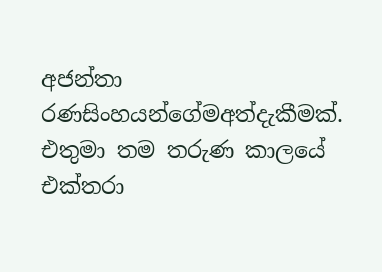අජන්තා රණසිංහයන්ගේමඅත්දැකීමක්. එතුමා තම තරුණ කාලයේ එක්තරා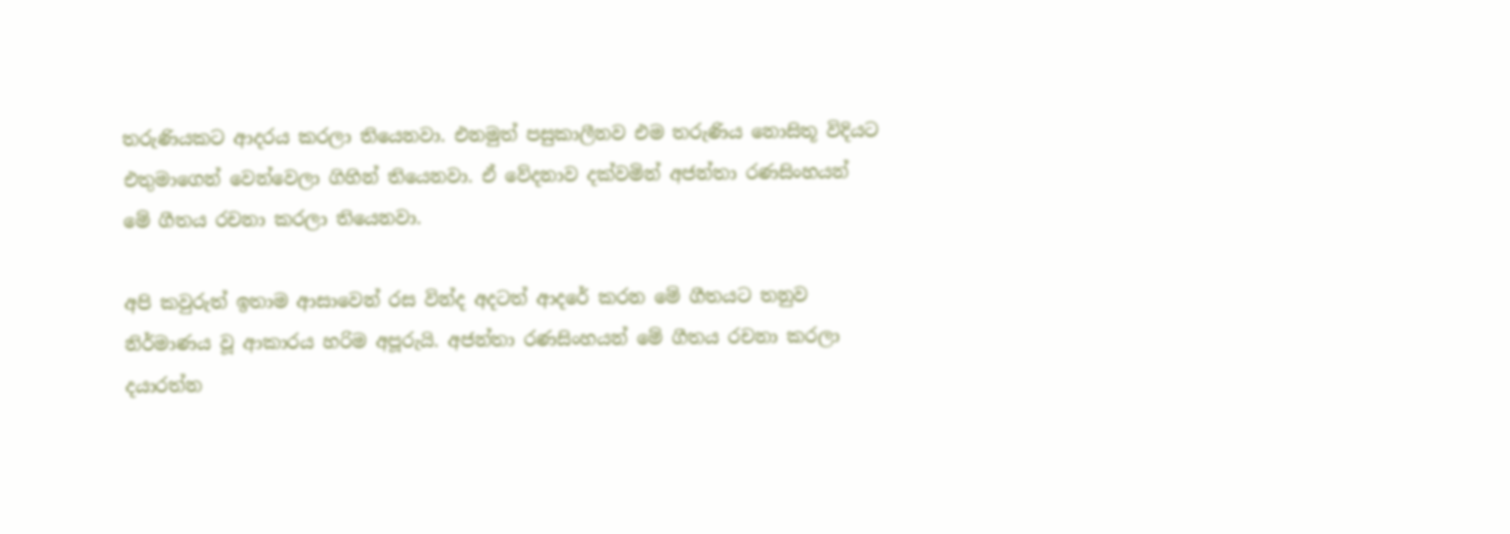තරුණියකට ආදරය කරලා තියෙනවා. එනමුත් පසුකාලීනව එම තරුණිය නොසිතූ විදියට එතුමාගෙන් වෙන්වෙලා ගිහින් තියෙනවා. ඒ වේදනාව දක්වමින් අජන්තා රණසිංහයන් මේ ගීතය රචනා කරලා තියෙනවා.

අපි කවුරුත් ඉතාම ආසාවෙන් රස වින්ද අදටත් ආදරේ කරන මේ ගීතයට තනුව නිර්මාණය වූ ආකාරය හරිම අපූරුයි. අජන්තා රණසිංහයන් මේ ගීතය රචනා කරලා දයාරත්න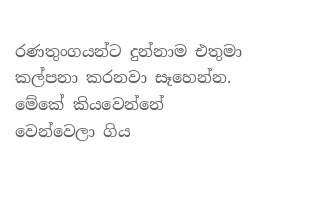රණතුංගයන්ට දුන්නාම එතුමා කල්පනා කරනවා සෑහෙන්න. මේකේ කියවෙන්නේ වෙන්වෙලා ගිය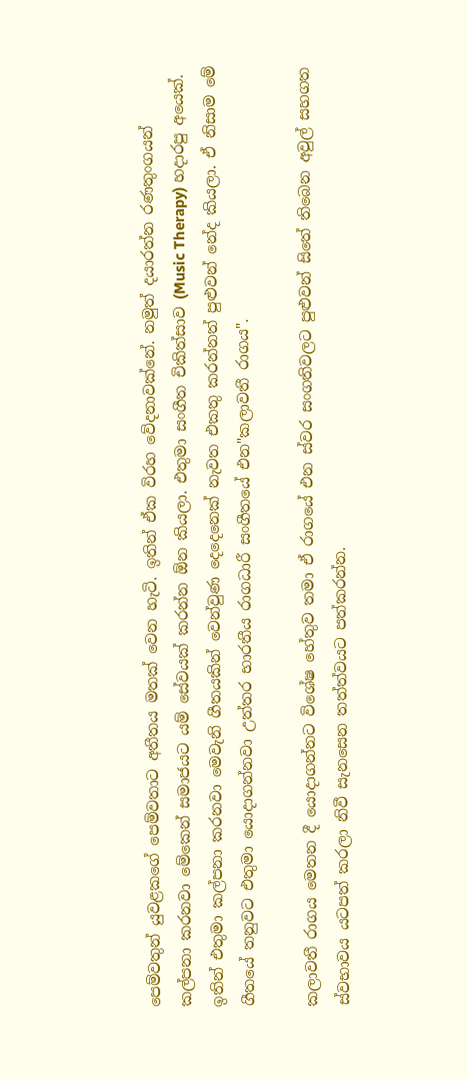පෙම්වතුන් යුවළකගේ පෙම්වතාට අතීතය මතක් වෙන හැටි. ඉතින් ඒක විරහ වේදනාවක්නේ. නමුත් දයාරත්න රණතුංගයන් කල්පනා කරනවා මේකෙන් සමාජයට යම් සේවයක් කරන්න ඕන කියලා. එතුමා සංගීත චිකිත්සාව (Music Therapy) හදාරපු අයෙක්. ඉතින් එතුමා කල්පනා කරනවා මෙවැනි ගීතයකින් වෙන්වුණ දෙදෙනෙක් නැවත එකතු කරන්නත් පුළුවන් නේද කියලා. ඒ නිසාම මේ ගීතයේ තනුවට එතුමා යොදාගන්නවා උත්තර භාරතීය රාගධාරී සංගීතයේ එන"කලාවතී රාගය".

කලාවතී රාගය මෙතන දී යොදාගන්නට විශේෂ හේතුව තමා ඒ රාගයේ එන ස්වර සංගතිවලට පුළුවන් සිතේ තිබෙන අවුල් සහගත ස්වභාවය යටපත් කරලා නිවී සැනසෙන තත්ත්වයට පත්කරන්න.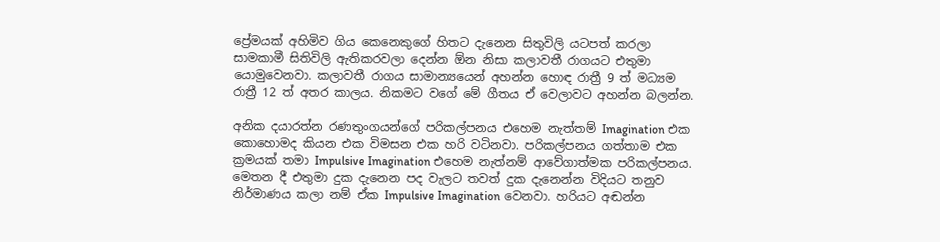ප්‍රේමයක් අහිමිව ගිය කෙනෙකුගේ හිතට දැනෙන සිතුවිලි යටපත් කරලා සාමකාමී සිතිවිලි ඇතිකරවලා දෙන්න ඕන නිසා කලාවතී රාගයට එතුමා යොමුවෙනවා. කලාවතී රාගය සාමාන්‍යයෙන් අහන්න හොඳ රාත්‍රී 9 ත් මධ්‍යම රාත්‍රී 12 ත් අතර කාලය. නිකමට වගේ මේ ගීතය ඒ වෙලාවට අහන්න බලන්න.

අනික දයාරත්න රණතුංගයන්ගේ පරිකල්පනය එහෙම නැත්තම් Imagination එක කොහොමද කියන එක විමසන එක හරි වටිනවා. පරිකල්පනය ගත්තාම එක ක්‍රමයක් තමා Impulsive Imagination එහෙම නැත්නම් ආවේගාත්මක පරිකල්පනය. මෙතන දී එතුමා දුක දැනෙන පද වැලට තවත් දුක දැනෙන්න විදියට තනුව නිර්මාණය කලා නම් ඒක Impulsive Imagination වෙනවා. හරියට අඬන්න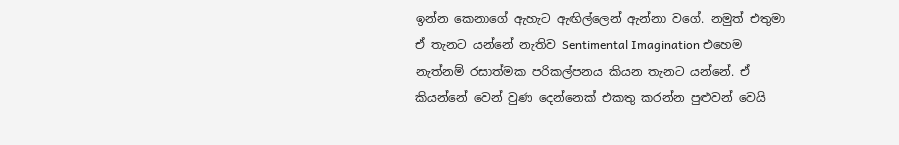ඉන්න කෙනාගේ ඇහැට ඇඟිල්ලෙන් ඇන්නා වගේ. නමුත් එතුමා ඒ තැනට යන්නේ නැතිව Sentimental Imagination එහෙම නැත්නම් රසාත්මක පරිකල්පනය කියන තැනට යන්නේ. ඒ කියන්නේ වෙන් වුණ දෙන්නෙක් එකතු කරන්න පුළුවන් වෙයි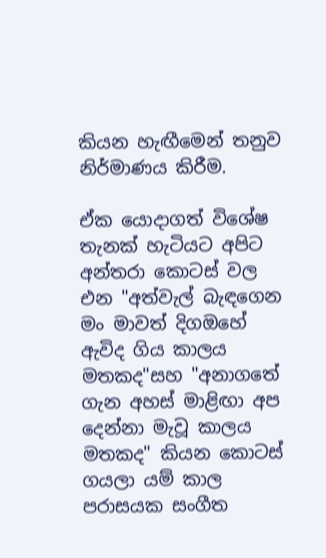කියන හැඟීමෙන් තනුව නිර්මාණය කිරීම.

ඒක යොදාගත් විශේෂ තැනක් හැටියට අපිට අන්තරා කොටස් වල එන "අත්වැල් බැඳගෙන මං මාවත් දිගඔහේ ඇවිද ගිය කාලය මතකද"සහ "අනාගතේ ගැන අහස් මාළිඟා අප දෙන්නා මැවූ කාලය මතකද" කියන කොටස් ගයලා යම් කාල පරාසයක සංගීත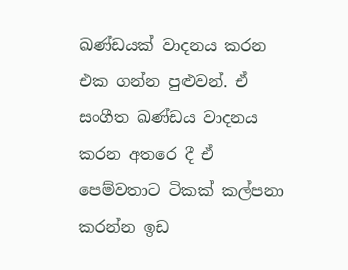ඛණ්ඩයක් වාදනය කරන එක ගන්න පුළුවන්. ඒ සංගීත ඛණ්ඩය වාදනය කරන අතරෙ දී ඒ පෙම්වතාට ටිකක් කල්පනා කරන්න ඉඩ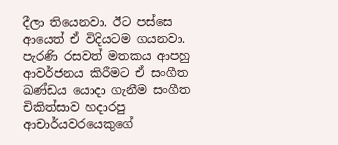දීලා තියෙනවා. ඊට පස්සෙ ආයෙත් ඒ විදියටම ගයනවා. පැරණි රසවත් මතකය ආපහු ආවර්ජනය කිරීමට ඒ සංගීත ඛණ්ඩය යොදා ගැනීම සංගීත චිකිත්සාව හදාරපු ආචාර්යවරයෙකුගේ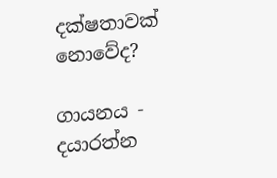දක්ෂතාවක් නොවේද?

ගායනය - දයාරත්න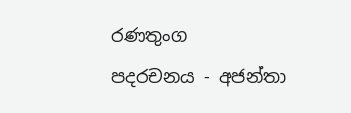රණතුංග
පදරචනය - අජන්තා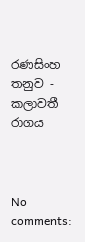රණසිංහ
තනුව - කලාවතී රාගය



No comments: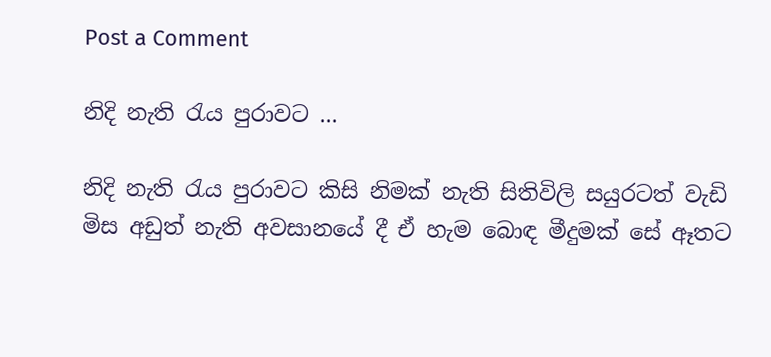Post a Comment

නිදි නැති රැය පුරාවට ...

නිදි නැති රැය පුරාවට කිසි නිමක් නැති සිතිවිලි සයුරටත් වැඩි මිස අඩුත් නැති අවසානයේ දී ඒ හැම බොඳ මීදුමක් සේ ඈතට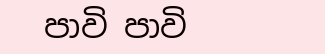පාවි පාවි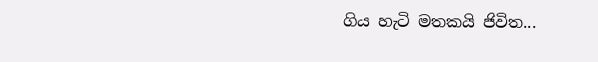ගිය හැටි මතකයි ජිවිත...